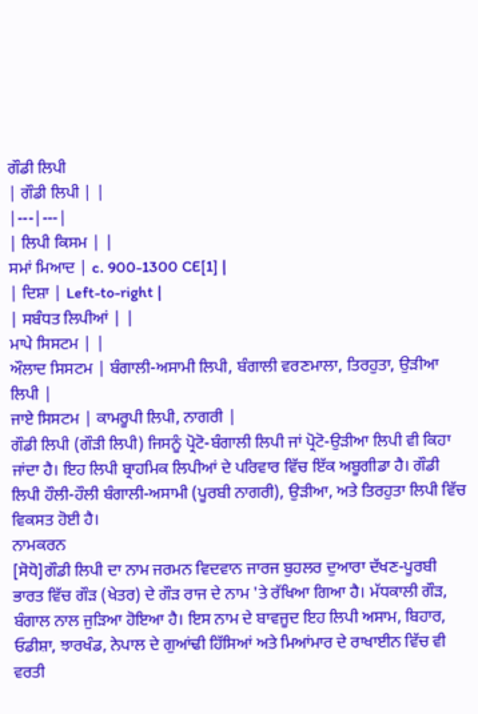ਗੌਡੀ ਲਿਪੀ
| ਗੌਡੀ ਲਿਪੀ | |
|---|---|
| ਲਿਪੀ ਕਿਸਮ | |
ਸਮਾਂ ਮਿਆਦ | c. 900-1300 CE[1] |
| ਦਿਸ਼ਾ | Left-to-right |
| ਸਬੰਧਤ ਲਿਪੀਆਂ | |
ਮਾਪੇ ਸਿਸਟਮ | |
ਔਲਾਦ ਸਿਸਟਮ | ਬੰਗਾਲੀ-ਅਸਾਮੀ ਲਿਪੀ, ਬੰਗਾਲੀ ਵਰਣਮਾਲਾ, ਤਿਰਹੁਤਾ, ਉੜੀਆ ਲਿਪੀ |
ਜਾਏ ਸਿਸਟਮ | ਕਾਮਰੂਪੀ ਲਿਪੀ, ਨਾਗਰੀ |
ਗੌਡੀ ਲਿਪੀ (ਗੌੜੀ ਲਿਪੀ) ਜਿਸਨੂੰ ਪ੍ਰੋਟੋ-ਬੰਗਾਲੀ ਲਿਪੀ ਜਾਂ ਪ੍ਰੋਟੋ-ਉੜੀਆ ਲਿਪੀ ਵੀ ਕਿਹਾ ਜਾਂਦਾ ਹੈ। ਇਹ ਲਿਪੀ ਬ੍ਰਾਹਮਿਕ ਲਿਪੀਆਂ ਦੇ ਪਰਿਵਾਰ ਵਿੱਚ ਇੱਕ ਅਬੂਗੀਡਾ ਹੈ। ਗੌਡੀ ਲਿਪੀ ਹੌਲੀ-ਹੌਲੀ ਬੰਗਾਲੀ-ਅਸਾਮੀ (ਪੂਰਬੀ ਨਾਗਰੀ), ਉੜੀਆ, ਅਤੇ ਤਿਰਹੁਤਾ ਲਿਪੀ ਵਿੱਚ ਵਿਕਸਤ ਹੋਈ ਹੈ।
ਨਾਮਕਰਨ
[ਸੋਧੋ]ਗੌਡੀ ਲਿਪੀ ਦਾ ਨਾਮ ਜਰਮਨ ਵਿਦਵਾਨ ਜਾਰਜ ਬੁਹਲਰ ਦੁਆਰਾ ਦੱਖਣ-ਪੂਰਬੀ ਭਾਰਤ ਵਿੱਚ ਗੌੜ (ਖੇਤਰ) ਦੇ ਗੌੜ ਰਾਜ ਦੇ ਨਾਮ 'ਤੇ ਰੱਖਿਆ ਗਿਆ ਹੈ। ਮੱਧਕਾਲੀ ਗੌੜ, ਬੰਗਾਲ ਨਾਲ ਜੁੜਿਆ ਹੋਇਆ ਹੈ। ਇਸ ਨਾਮ ਦੇ ਬਾਵਜੂਦ ਇਹ ਲਿਪੀ ਅਸਾਮ, ਬਿਹਾਰ, ਓਡੀਸ਼ਾ, ਝਾਰਖੰਡ, ਨੇਪਾਲ ਦੇ ਗੁਆਂਢੀ ਹਿੱਸਿਆਂ ਅਤੇ ਮਿਆਂਮਾਰ ਦੇ ਰਾਖਾਈਨ ਵਿੱਚ ਵੀ ਵਰਤੀ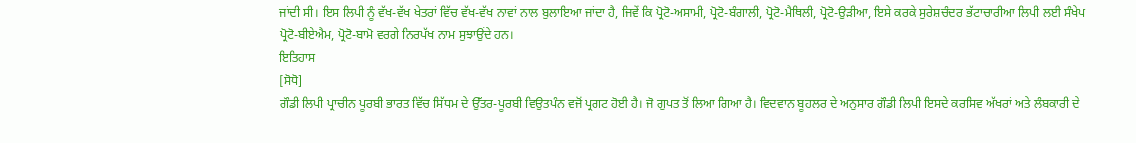ਜਾਂਦੀ ਸੀ। ਇਸ ਲਿਪੀ ਨੂੰ ਵੱਖ-ਵੱਖ ਖੇਤਰਾਂ ਵਿੱਚ ਵੱਖ-ਵੱਖ ਨਾਵਾਂ ਨਾਲ ਬੁਲਾਇਆ ਜਾਂਦਾ ਹੈ, ਜਿਵੇਂ ਕਿ ਪ੍ਰੋਟੋ-ਅਸਾਮੀ, ਪ੍ਰੋਟੋ-ਬੰਗਾਲੀ, ਪ੍ਰੋਟੋ-ਮੈਥਿਲੀ, ਪ੍ਰੋਟੋ-ਉੜੀਆ, ਇਸੇ ਕਰਕੇ ਸੁਰੇਸ਼ਚੰਦਰ ਭੱਟਾਚਾਰੀਆ ਲਿਪੀ ਲਈ ਸੰਖੇਪ ਪ੍ਰੋਟੋ-ਬੀਏਐਮ, ਪ੍ਰੋਟੋ-ਬਾਮੋ ਵਰਗੇ ਨਿਰਪੱਖ ਨਾਮ ਸੁਝਾਉਂਦੇ ਹਨ।
ਇਤਿਹਾਸ
[ਸੋਧੋ]
ਗੌਡੀ ਲਿਪੀ ਪ੍ਰਾਚੀਨ ਪੂਰਬੀ ਭਾਰਤ ਵਿੱਚ ਸਿੱਧਮ ਦੇ ਉੱਤਰ-ਪੂਰਬੀ ਵਿਉਤਪੰਨ ਵਜੋਂ ਪ੍ਰਗਟ ਹੋਈ ਹੈ। ਜੋ ਗੁਪਤ ਤੋਂ ਲਿਆ ਗਿਆ ਹੈ। ਵਿਦਵਾਨ ਬੂਹਲਰ ਦੇ ਅਨੁਸਾਰ ਗੌਡੀ ਲਿਪੀ ਇਸਦੇ ਕਰਸਿਵ ਅੱਖਰਾਂ ਅਤੇ ਲੰਬਕਾਰੀ ਦੇ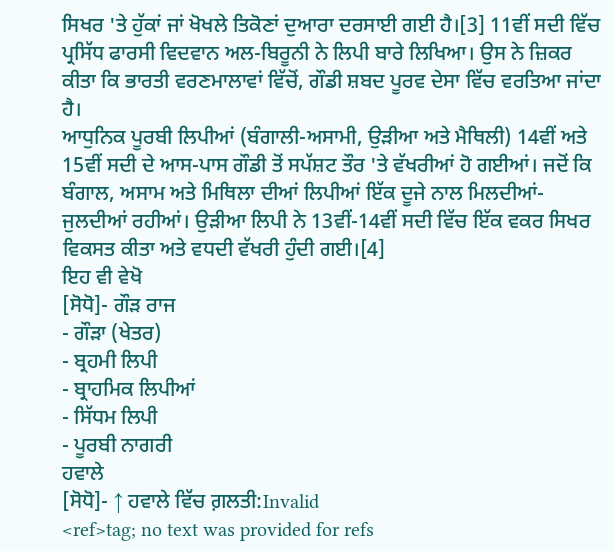ਸਿਖਰ 'ਤੇ ਹੁੱਕਾਂ ਜਾਂ ਖੋਖਲੇ ਤਿਕੋਣਾਂ ਦੁਆਰਾ ਦਰਸਾਈ ਗਈ ਹੈ।[3] 11ਵੀਂ ਸਦੀ ਵਿੱਚ ਪ੍ਰਸਿੱਧ ਫਾਰਸੀ ਵਿਦਵਾਨ ਅਲ-ਬਿਰੂਨੀ ਨੇ ਲਿਪੀ ਬਾਰੇ ਲਿਖਿਆ। ਉਸ ਨੇ ਜ਼ਿਕਰ ਕੀਤਾ ਕਿ ਭਾਰਤੀ ਵਰਣਮਾਲਾਵਾਂ ਵਿੱਚੋਂ, ਗੌਡੀ ਸ਼ਬਦ ਪੂਰਵ ਦੇਸਾ ਵਿੱਚ ਵਰਤਿਆ ਜਾਂਦਾ ਹੈ।
ਆਧੁਨਿਕ ਪੂਰਬੀ ਲਿਪੀਆਂ (ਬੰਗਾਲੀ-ਅਸਾਮੀ, ਉੜੀਆ ਅਤੇ ਮੈਥਿਲੀ) 14ਵੀਂ ਅਤੇ 15ਵੀਂ ਸਦੀ ਦੇ ਆਸ-ਪਾਸ ਗੌਡੀ ਤੋਂ ਸਪੱਸ਼ਟ ਤੌਰ 'ਤੇ ਵੱਖਰੀਆਂ ਹੋ ਗਈਆਂ। ਜਦੋਂ ਕਿ ਬੰਗਾਲ, ਅਸਾਮ ਅਤੇ ਮਿਥਿਲਾ ਦੀਆਂ ਲਿਪੀਆਂ ਇੱਕ ਦੂਜੇ ਨਾਲ ਮਿਲਦੀਆਂ-ਜੁਲਦੀਆਂ ਰਹੀਆਂ। ਉੜੀਆ ਲਿਪੀ ਨੇ 13ਵੀਂ-14ਵੀਂ ਸਦੀ ਵਿੱਚ ਇੱਕ ਵਕਰ ਸਿਖਰ ਵਿਕਸਤ ਕੀਤਾ ਅਤੇ ਵਧਦੀ ਵੱਖਰੀ ਹੁੰਦੀ ਗਈ।[4]
ਇਹ ਵੀ ਵੇਖੋ
[ਸੋਧੋ]- ਗੌੜ ਰਾਜ
- ਗੌੜਾ (ਖੇਤਰ)
- ਬ੍ਰਹਮੀ ਲਿਪੀ
- ਬ੍ਰਾਹਮਿਕ ਲਿਪੀਆਂ
- ਸਿੱਧਮ ਲਿਪੀ
- ਪੂਰਬੀ ਨਾਗਰੀ
ਹਵਾਲੇ
[ਸੋਧੋ]- ↑ ਹਵਾਲੇ ਵਿੱਚ ਗ਼ਲਤੀ:Invalid
<ref>tag; no text was provided for refs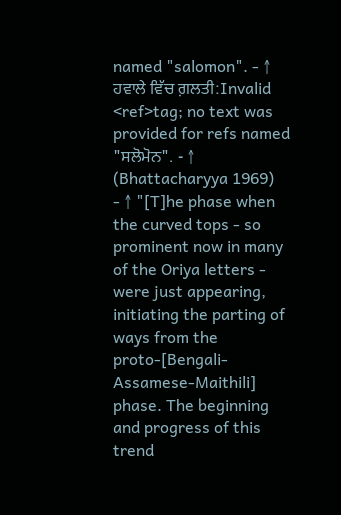named "salomon". - ↑ ਹਵਾਲੇ ਵਿੱਚ ਗ਼ਲਤੀ:Invalid
<ref>tag; no text was provided for refs named "ਸਲੋਮੋਨ". - ↑ (Bhattacharyya 1969)
- ↑ "[T]he phase when the curved tops - so prominent now in many of the Oriya letters - were just appearing, initiating the parting of ways from the proto-[Bengali-Assamese-Maithili] phase. The beginning and progress of this trend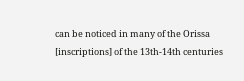can be noticed in many of the Orissa [inscriptions] of the 13th-14th centuries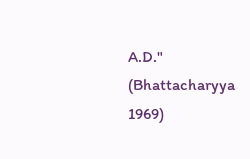A.D." (Bhattacharyya 1969)